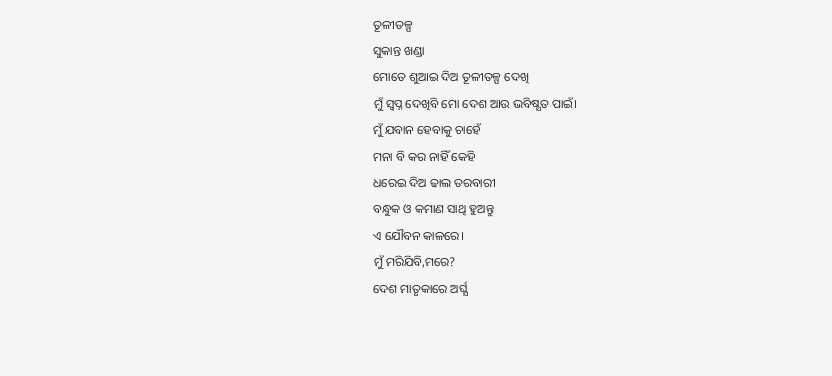ତୂଳୀତଳ୍ପ
ସୁକାନ୍ତ ଖଣ୍ଡା
ମୋତେ ଶୁଆଇ ଦିଅ ତୂଳୀତଳ୍ପ ଦେଖି
ମୁଁ ସ୍ବପ୍ନ ଦେଖିବି ମୋ ଦେଶ ଆଉ ଭବିଷ୍ଯତ ପାଇଁ।
ମୁଁ ଯବାନ ହେବାକୁ ଚାହେଁ
ମନା ବି କର ନାହିଁ କେହି
ଧରେଇ ଦିଅ ଢାଲ ତରବାରୀ
ବନ୍ଧୁକ ଓ କମାଣ ସାଥି ହୁଅନ୍ତୁ
ଏ ଯୌବନ କାଳରେ।
ମୁଁ ମରିଯିବି,ମରେ?
ଦେଶ ମାତୃକାରେ ଅର୍ଘ୍ଯ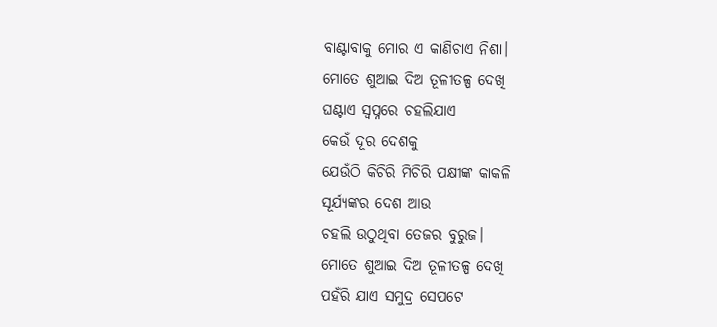ବାଣ୍ଟାବାକୁ ମୋର ଏ କାଣିଚାଏ ନିଶା।
ମୋତେ ଶୁଆଇ ଦିଅ ତୂଳୀତଳ୍ପ ଦେଖି
ଘଣ୍ଟାଏ ସ୍ବପ୍ନରେ ଚହଲିଯାଏ
କେଉଁ ଦୂର ଦେଶକୁ
ଯେଉଁଠି କିଚିରି ମିଚିରି ପକ୍ଷୀଙ୍କ କାକଳି
ସୂର୍ଯ୍ଯଙ୍କର ଦେଶ ଆଉ
ଚହଲି ଉଠୁଥିବା ତେଜର ବୁରୁଜ।
ମୋତେ ଶୁଆଇ ଦିଅ ତୂଳୀତଳ୍ପ ଦେଖି
ପହଁରି ଯାଏ ସମୁଦ୍ର ସେପଟେ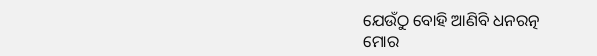ଯେଉଁଠୁ ବୋହି ଆଣିବି ଧନରତ୍ନ
ମୋର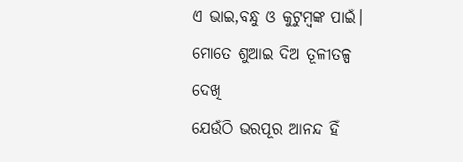ଏ ଭାଇ,ବନ୍ଧୁ ଓ କୁଟୁମ୍ବଙ୍କ ପାଇଁ।
ମୋତେ ଶୁଆଇ ଦିଅ ତୂଳୀତଳ୍ପ ଦେଖି
ଯେଉଁଠି ଭରପୂର ଆନନ୍ଦ ହିଁ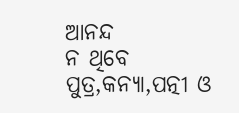ଆନନ୍ଦ
ନ ଥିବେ ପୁତ୍ର,କନ୍ଯା,ପତ୍ନୀ ଓ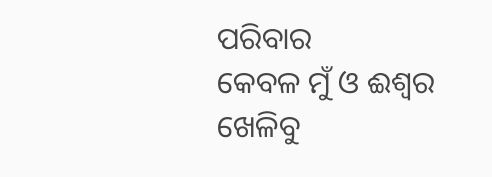ପରିବାର
କେବଳ ମୁଁ ଓ ଈଶ୍ବର
ଖେଳିବୁ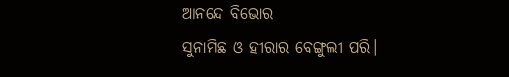ଆନନ୍ଦେ ବିଭୋର
ସୁନାମିଛ ଓ ହୀରାର ବେଙ୍ଗୁଲୀ ପରି।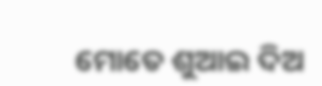ମୋତେ ଶୁଆଇ ଦିଅ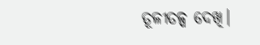ତୂଳୀତଳ୍ପ ଦେଖି।